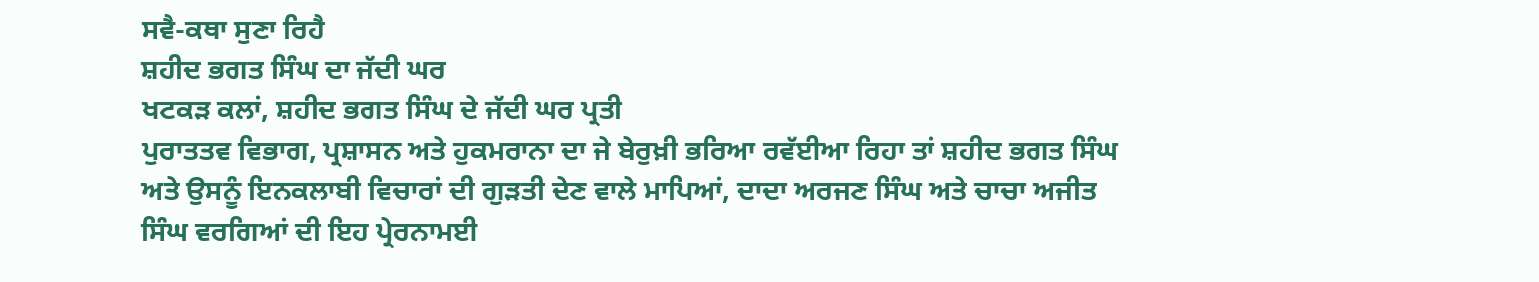ਸਵੈ-ਕਥਾ ਸੁਣਾ ਰਿਹੈ
ਸ਼ਹੀਦ ਭਗਤ ਸਿੰਘ ਦਾ ਜੱਦੀ ਘਰ
ਖਟਕੜ ਕਲਾਂ, ਸ਼ਹੀਦ ਭਗਤ ਸਿੰਘ ਦੇ ਜੱਦੀ ਘਰ ਪ੍ਰਤੀ
ਪੁਰਾਤਤਵ ਵਿਭਾਗ, ਪ੍ਰਸ਼ਾਸਨ ਅਤੇ ਹੁਕਮਰਾਨਾ ਦਾ ਜੇ ਬੇਰੁਖ਼ੀ ਭਰਿਆ ਰਵੱਈਆ ਰਿਹਾ ਤਾਂ ਸ਼ਹੀਦ ਭਗਤ ਸਿੰਘ
ਅਤੇ ਉਸਨੂੰ ਇਨਕਲਾਬੀ ਵਿਚਾਰਾਂ ਦੀ ਗੁੜਤੀ ਦੇਣ ਵਾਲੇ ਮਾਪਿਆਂ, ਦਾਦਾ ਅਰਜਣ ਸਿੰਘ ਅਤੇ ਚਾਚਾ ਅਜੀਤ
ਸਿੰਘ ਵਰਗਿਆਂ ਦੀ ਇਹ ਪ੍ਰੇਰਨਾਮਈ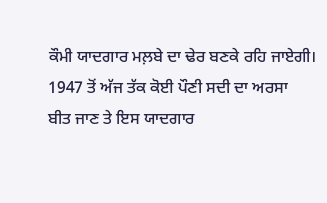ਕੌਮੀ ਯਾਦਗਾਰ ਮਲ਼ਬੇ ਦਾ ਢੇਰ ਬਣਕੇ ਰਹਿ ਜਾਏਗੀ।
1947 ਤੋਂ ਅੱਜ ਤੱਕ ਕੋਈ ਪੌਣੀ ਸਦੀ ਦਾ ਅਰਸਾ
ਬੀਤ ਜਾਣ ਤੇ ਇਸ ਯਾਦਗਾਰ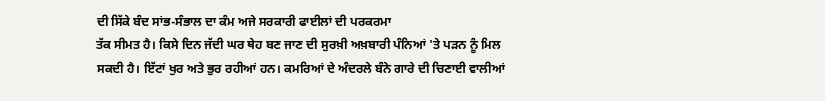ਦੀ ਸਿੱਕੇ ਬੰਦ ਸਾਂਭ-ਸੰਭਾਲ ਦਾ ਕੰਮ ਅਜੇ ਸਰਕਾਰੀ ਫਾਈਲਾਂ ਦੀ ਪਰਕਰਮਾ
ਤੱਕ ਸੀਮਤ ਹੈ। ਕਿਸੇ ਦਿਨ ਜੱਦੀ ਘਰ ਥੇਹ ਬਣ ਜਾਣ ਦੀ ਸੁਰਖ਼ੀ ਅਖ਼ਬਾਰੀ ਪੰਨਿਆਂ 'ਤੇ ਪੜਨ ਨੂੰ ਮਿਲ
ਸਕਦੀ ਹੈ। ਇੱਟਾਂ ਖੁਰ ਅਤੇ ਭੁਰ ਰਹੀਆਂ ਹਨ। ਕਮਰਿਆਂ ਦੇ ਅੰਦਰਲੇ ਬੰਨੇ ਗਾਰੇ ਦੀ ਚਿਣਾਈ ਵਾਲੀਆਂ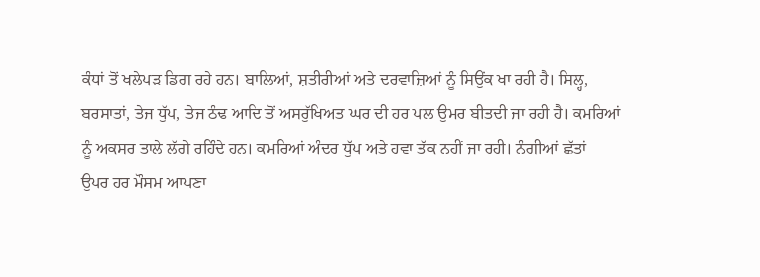ਕੰਧਾਂ ਤੋਂ ਖਲੇਪੜ ਡਿਗ ਰਹੇ ਹਨ। ਬਾਲਿਆਂ, ਸ਼ਤੀਰੀਆਂ ਅਤੇ ਦਰਵਾਜ਼ਿਆਂ ਨੂੰ ਸਿਉਂਕ ਖਾ ਰਹੀ ਹੈ। ਸਿਲ੍ਹ,
ਬਰਸਾਤਾਂ, ਤੇਜ ਧੁੱਪ, ਤੇਜ ਠੰਢ ਆਦਿ ਤੋਂ ਅਸਰੁੱਖਿਅਤ ਘਰ ਦੀ ਹਰ ਪਲ ਉਮਰ ਬੀਤਦੀ ਜਾ ਰਹੀ ਹੈ। ਕਮਰਿਆਂ
ਨੂੰ ਅਕਸਰ ਤਾਲੇ ਲੱਗੇ ਰਹਿੰਦੇ ਹਨ। ਕਮਰਿਆਂ ਅੰਦਰ ਧੁੱਪ ਅਤੇ ਹਵਾ ਤੱਕ ਨਹੀਂ ਜਾ ਰਹੀ। ਨੰਗੀਆਂ ਛੱਤਾਂ
ਉਪਰ ਹਰ ਮੌਸਮ ਆਪਣਾ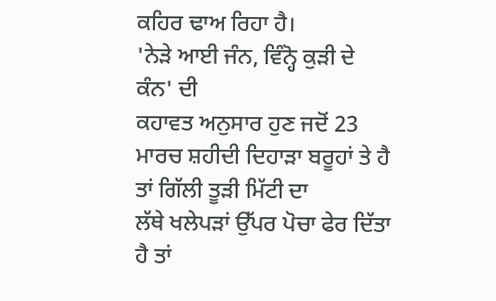ਕਹਿਰ ਢਾਅ ਰਿਹਾ ਹੈ।
'ਨੇੜੇ ਆਈ ਜੰਨ, ਵਿੰਨ੍ਹੋ ਕੁੜੀ ਦੇ ਕੰਨ' ਦੀ
ਕਹਾਵਤ ਅਨੁਸਾਰ ਹੁਣ ਜਦੋਂ 23 ਮਾਰਚ ਸ਼ਹੀਦੀ ਦਿਹਾੜਾ ਬਰੂਹਾਂ ਤੇ ਹੈ ਤਾਂ ਗਿੱਲੀ ਤੂੜੀ ਮਿੱਟੀ ਦਾ
ਲੱਥੇ ਖਲੇਪੜਾਂ ਉੱਪਰ ਪੋਚਾ ਫੇਰ ਦਿੱਤਾ ਹੈ ਤਾਂ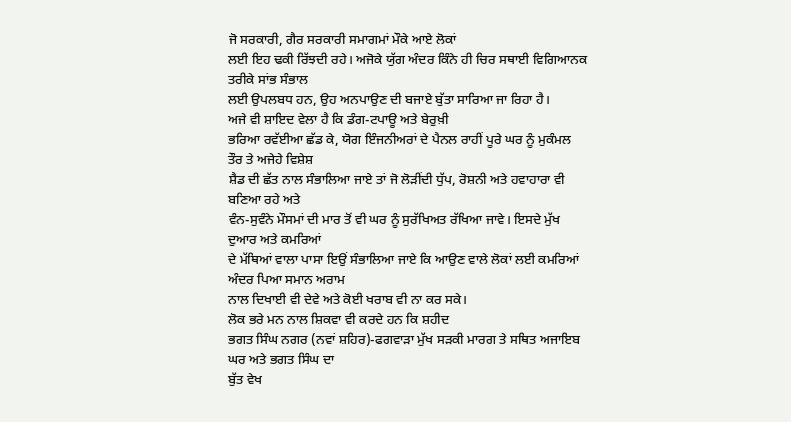ਜੋ ਸਰਕਾਰੀ, ਗੈਰ ਸਰਕਾਰੀ ਸਮਾਗਮਾਂ ਮੌਕੇ ਆਏ ਲੋਕਾਂ
ਲਈ ਇਹ ਢਕੀ ਰਿੱਝਦੀ ਰਹੇ। ਅਜੋਕੇ ਯੁੱਗ ਅੰਦਰ ਕਿੰਨੇ ਹੀ ਚਿਰ ਸਥਾਈ ਵਿਗਿਆਨਕ ਤਰੀਕੇ ਸਾਂਭ ਸੰਭਾਲ
ਲਈ ਉਪਲਬਧ ਹਨ, ਉਹ ਅਨਪਾਉਣ ਦੀ ਬਜਾਏ ਬੁੱਤਾ ਸਾਰਿਆ ਜਾ ਰਿਹਾ ਹੈ।
ਅਜੇ ਵੀ ਸ਼ਾਇਦ ਵੇਲਾ ਹੈ ਕਿ ਡੰਗ-ਟਪਾਊ ਅਤੇ ਬੇਰੁਖ਼ੀ
ਭਰਿਆ ਰਵੱਈਆ ਛੱਡ ਕੇ, ਯੋਗ ਇੰਜਨੀਅਰਾਂ ਦੇ ਪੈਨਲ ਰਾਹੀਂ ਪੂਰੇ ਘਰ ਨੂੰ ਮੁਕੰਮਲ ਤੌਰ ਤੇ ਅਜੇਹੇ ਵਿਸ਼ੇਸ਼
ਸ਼ੈਡ ਦੀ ਛੱਤ ਨਾਲ ਸੰਭਾਲਿਆ ਜਾਏ ਤਾਂ ਜੋ ਲੋੜੀਂਦੀ ਧੁੱਪ, ਰੋਸ਼ਨੀ ਅਤੇ ਹਵਾਹਾਰਾ ਵੀ ਬਣਿਆ ਰਹੇ ਅਤੇ
ਵੰਨ-ਸੁਵੰਨੇ ਮੌਸਮਾਂ ਦੀ ਮਾਰ ਤੋਂ ਵੀ ਘਰ ਨੂੰ ਸੁਰੱਖਿਅਤ ਰੱਖਿਆ ਜਾਵੇ। ਇਸਦੇ ਮੁੱਖ ਦੁਆਰ ਅਤੇ ਕਮਰਿਆਂ
ਦੇ ਮੱਥਿਆਂ ਵਾਲਾ ਪਾਸਾ ਇਉਂ ਸੰਭਾਲਿਆ ਜਾਏ ਕਿ ਆਉਣ ਵਾਲੇ ਲੋਕਾਂ ਲਈ ਕਮਰਿਆਂ ਅੰਦਰ ਪਿਆ ਸਮਾਨ ਅਰਾਮ
ਨਾਲ ਦਿਖਾਈ ਵੀ ਦੇਵੇ ਅਤੇ ਕੋਈ ਖਰਾਬ ਵੀ ਨਾ ਕਰ ਸਕੇ।
ਲੋਕ ਭਰੇ ਮਨ ਨਾਲ ਸ਼ਿਕਵਾ ਵੀ ਕਰਦੇ ਹਨ ਕਿ ਸ਼ਹੀਦ
ਭਗਤ ਸਿੰਘ ਨਗਰ (ਨਵਾਂ ਸ਼ਹਿਰ)-ਫਗਵਾੜਾ ਮੁੱਖ ਸੜਕੀ ਮਾਰਗ ਤੇ ਸਥਿਤ ਅਜਾਇਬ ਘਰ ਅਤੇ ਭਗਤ ਸਿੰਘ ਦਾ
ਬੁੱਤ ਵੇਖ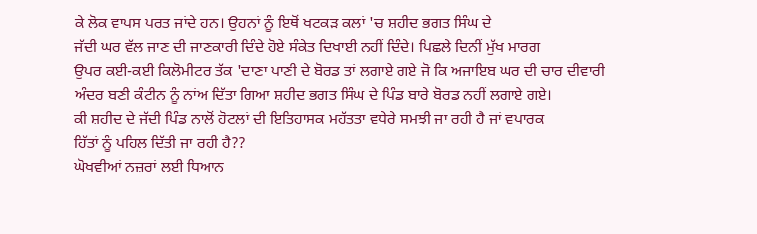ਕੇ ਲੋਕ ਵਾਪਸ ਪਰਤ ਜਾਂਦੇ ਹਨ। ਉਹਨਾਂ ਨੂੰ ਇਥੋਂ ਖਟਕੜ ਕਲਾਂ 'ਚ ਸ਼ਹੀਦ ਭਗਤ ਸਿੰਘ ਦੇ
ਜੱਦੀ ਘਰ ਵੱਲ ਜਾਣ ਦੀ ਜਾਣਕਾਰੀ ਦਿੰਦੇ ਹੋਏ ਸੰਕੇਤ ਦਿਖਾਈ ਨਹੀਂ ਦਿੰਦੇ। ਪਿਛਲੇ ਦਿਨੀਂ ਮੁੱਖ ਮਾਰਗ
ਉਪਰ ਕਈ-ਕਈ ਕਿਲੋਮੀਟਰ ਤੱਕ 'ਦਾਣਾ ਪਾਣੀ ਦੇ ਬੋਰਡ ਤਾਂ ਲਗਾਏ ਗਏ ਜੋ ਕਿ ਅਜਾਇਬ ਘਰ ਦੀ ਚਾਰ ਦੀਵਾਰੀ
ਅੰਦਰ ਬਣੀ ਕੰਟੀਨ ਨੂੰ ਨਾਂਅ ਦਿੱਤਾ ਗਿਆ ਸ਼ਹੀਦ ਭਗਤ ਸਿੰਘ ਦੇ ਪਿੰਡ ਬਾਰੇ ਬੋਰਡ ਨਹੀਂ ਲਗਾਏ ਗਏ।
ਕੀ ਸ਼ਹੀਦ ਦੇ ਜੱਦੀ ਪਿੰਡ ਨਾਲੋਂ ਹੋਟਲਾਂ ਦੀ ਇਤਿਹਾਸਕ ਮਹੱਤਤਾ ਵਧੇਰੇ ਸਮਝੀ ਜਾ ਰਹੀ ਹੈ ਜਾਂ ਵਪਾਰਕ
ਹਿੱਤਾਂ ਨੂੰ ਪਹਿਲ ਦਿੱਤੀ ਜਾ ਰਹੀ ਹੈ??
ਘੋਖਵੀਆਂ ਨਜ਼ਰਾਂ ਲਈ ਧਿਆਨ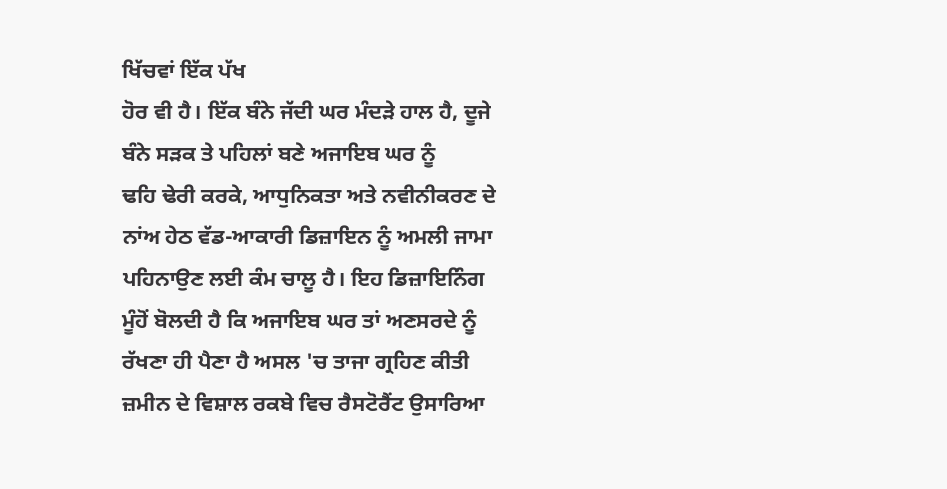ਖਿੱਚਵਾਂ ਇੱਕ ਪੱਖ
ਹੋਰ ਵੀ ਹੈ। ਇੱਕ ਬੰਨੇ ਜੱਦੀ ਘਰ ਮੰਦੜੇ ਹਾਲ ਹੈ, ਦੂਜੇ ਬੰਨੇ ਸੜਕ ਤੇ ਪਹਿਲਾਂ ਬਣੇ ਅਜਾਇਬ ਘਰ ਨੂੰ
ਢਹਿ ਢੇਰੀ ਕਰਕੇ, ਆਧੁਨਿਕਤਾ ਅਤੇ ਨਵੀਨੀਕਰਣ ਦੇ ਨਾਂਅ ਹੇਠ ਵੱਡ-ਆਕਾਰੀ ਡਿਜ਼ਾਇਨ ਨੂੰ ਅਮਲੀ ਜਾਮਾ
ਪਹਿਨਾਉਣ ਲਈ ਕੰਮ ਚਾਲੂ ਹੈ। ਇਹ ਡਿਜ਼ਾਇਨਿੰਗ ਮੂੰਹੋਂ ਬੋਲਦੀ ਹੈ ਕਿ ਅਜਾਇਬ ਘਰ ਤਾਂ ਅਣਸਰਦੇ ਨੂੰ
ਰੱਖਣਾ ਹੀ ਪੈਣਾ ਹੈ ਅਸਲ 'ਚ ਤਾਜਾ ਗ੍ਰਹਿਣ ਕੀਤੀ ਜ਼ਮੀਨ ਦੇ ਵਿਸ਼ਾਲ ਰਕਬੇ ਵਿਚ ਰੈਸਟੋਰੈਂਟ ਉਸਾਰਿਆ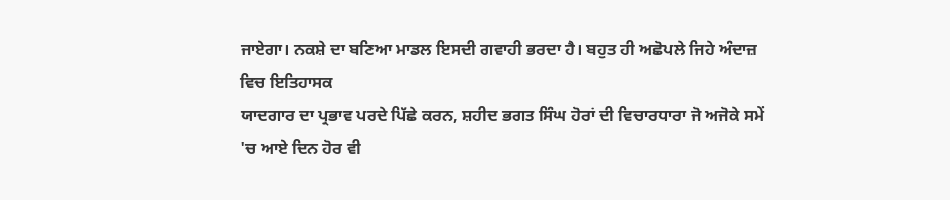ਜਾਏਗਾ। ਨਕਸ਼ੇ ਦਾ ਬਣਿਆ ਮਾਡਲ ਇਸਦੀ ਗਵਾਹੀ ਭਰਦਾ ਹੈ। ਬਹੁਤ ਹੀ ਅਛੋਪਲੇ ਜਿਹੇ ਅੰਦਾਜ਼ ਵਿਚ ਇਤਿਹਾਸਕ
ਯਾਦਗਾਰ ਦਾ ਪ੍ਰਭਾਵ ਪਰਦੇ ਪਿੱਛੇ ਕਰਨ, ਸ਼ਹੀਦ ਭਗਤ ਸਿੰਘ ਹੋਰਾਂ ਦੀ ਵਿਚਾਰਧਾਰਾ ਜੋ ਅਜੋਕੇ ਸਮੇਂ
'ਚ ਆਏ ਦਿਨ ਹੋਰ ਵੀ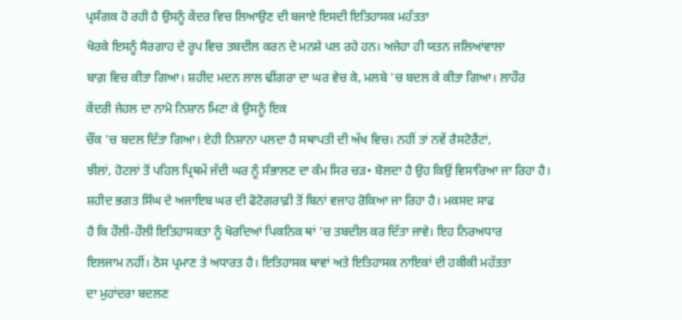ਪ੍ਰਸੰਗਕ ਹੋ ਰਹੀ ਹੈ ਉਸਨੂੰ ਕੇਂਦਰ ਵਿਚ ਲਿਆਉਣ ਦੀ ਬਜਾਏ ਇਸਦੀ ਇਤਿਹਾਸਕ ਮਹੱਤਤਾ
ਖੋਰਕੇ ਇਸਨੂੰ ਸੈਰਗਾਹ ਦੇ ਰੂਪ ਵਿਚ ਤਬਦੀਲ ਕਰਨ ਦੇ ਮਨਸ਼ੇ ਪਲ ਰਹੇ ਹਨ। ਅਜੇਹਾ ਹੀ ਯਤਨ ਜਲਿਆਂਵਾਲਾ
ਬਾਗ਼ ਵਿਚ ਕੀਤਾ ਗਿਆ। ਸ਼ਹੀਦ ਮਦਨ ਲਾਲ ਢੀਂਗਰਾ ਦਾ ਘਰ ਵੇਚ ਕੇ, ਮਲਬੇ 'ਚ ਬਦਲ ਕੇ ਕੀਤਾ ਗਿਆ। ਲਾਹੌਰ
ਕੇਂਦਰੀ ਜੇਹਲ ਦਾ ਨਾਮੋ ਨਿਸ਼ਾਨ ਮਿਟਾ ਕੇ ਉਸਨੂੰ ਇਕ
ਚੌਂਕ 'ਚ ਬਦਲ ਦਿੱਤਾ ਗਿਆ। ਏਹੀ ਨਿਸ਼ਾਨਾ ਪਲਦਾ ਹੈ ਸਥਾਪਤੀ ਦੀ ਅੱਖ ਵਿਚ। ਨਹੀਂ ਤਾਂ ਨਵੇਂ ਰੈਸਟੋਰੈਂਟਾਂ,
ਝੀਲਾਂ, ਹੋਟਲਾਂ ਤੋਂ ਪਹਿਲ ਪ੍ਰਿਥਮੇਂ ਜੱਦੀ ਘਰ ਨੂੰ ਸੰਭਾਲਣ ਦਾ ਕੰਮ ਸਿਰ ਚੜ• ਬੋਲਦਾ ਹੈ ਉਹ ਕਿਉਂ ਵਿਸਾਰਿਆ ਜਾ ਰਿਹਾ ਹੈ।
ਸ਼ਹੀਦ ਭਗਤ ਸਿੰਘ ਦੇ ਅਜਾਇਬ ਘਰ ਦੀ ਫੋਟੋਗਰਾਫ਼ੀ ਤੋਂ ਬਿਨਾਂ ਵਜਾਹ ਰੋਕਿਆ ਜਾ ਰਿਹਾ ਹੈ। ਮਕਸਦ ਸਾਫ
ਹੈ ਕਿ ਹੌਲੀ-ਹੌਲੀ ਇਤਿਹਾਸਕਤਾ ਨੂੰ ਖੋਰਦਿਆਂ ਪਿਕਨਿਕ ਥਾਂ 'ਚ ਤਬਦੀਲ ਕਰ ਦਿੱਤਾ ਜਾਵੇ। ਇਹ ਨਿਰਅਧਾਰ
ਇਲਜਾਮ ਨਹੀਂ। ਠੋਸ ਪ੍ਰਮਾਣ ਤੇ ਅਧਾਰਤ ਹੈ। ਇਤਿਹਾਸਕ ਥਾਵਾਂ ਅਤੇ ਇਤਿਹਾਸਕ ਨਾਇਕਾਂ ਦੀ ਹਕੀਕੀ ਮਹੱਤਤਾ
ਦਾ ਮੁਹਾਂਦਰਾ ਬਦਲਣ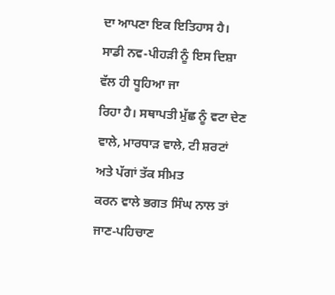ਦਾ ਆਪਣਾ ਇਕ ਇਤਿਹਾਸ ਹੈ। ਸਾਡੀ ਨਵ-ਪੀਹੜੀ ਨੂੰ ਇਸ ਦਿਸ਼ਾ ਵੱਲ ਹੀ ਧੂਹਿਆ ਜਾ
ਰਿਹਾ ਹੈ। ਸਥਾਪਤੀ ਮੁੱਛ ਨੂੰ ਵਟਾ ਦੇਣ ਵਾਲੇ, ਮਾਰਧਾੜ ਵਾਲੇ, ਟੀ ਸ਼ਰਟਾਂ ਅਤੇ ਪੱਗਾਂ ਤੱਕ ਸੀਮਤ
ਕਰਨ ਵਾਲੇ ਭਗਤ ਸਿੰਘ ਨਾਲ ਤਾਂ ਜਾਣ-ਪਹਿਚਾਣ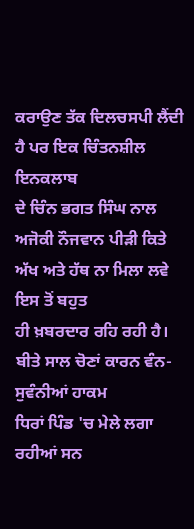ਕਰਾਉਣ ਤੱਕ ਦਿਲਚਸਪੀ ਲੈਂਦੀ ਹੈ ਪਰ ਇਕ ਚਿੰਤਨਸ਼ੀਲ ਇਨਕਲਾਬ
ਦੇ ਚਿੰਨ ਭਗਤ ਸਿੰਘ ਨਾਲ ਅਜੋਕੀ ਨੌਜਵਾਨ ਪੀੜੀ ਕਿਤੇ ਅੱਖ ਅਤੇ ਹੱਥ ਨਾ ਮਿਲਾ ਲਵੇ ਇਸ ਤੋਂ ਬਹੁਤ
ਹੀ ਖ਼ਬਰਦਾਰ ਰਹਿ ਰਹੀ ਹੈ।
ਬੀਤੇ ਸਾਲ ਚੋਣਾਂ ਕਾਰਨ ਵੰਨ-ਸੁਵੰਨੀਆਂ ਹਾਕਮ
ਧਿਰਾਂ ਪਿੰਡ 'ਚ ਮੇਲੇ ਲਗਾ ਰਹੀਆਂ ਸਨ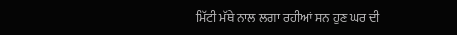ਮਿੱਟੀ ਮੱਥੇ ਨਾਲ ਲਗਾ ਰਹੀਆਂ ਸਨ ਹੁਣ ਘਰ ਦੀ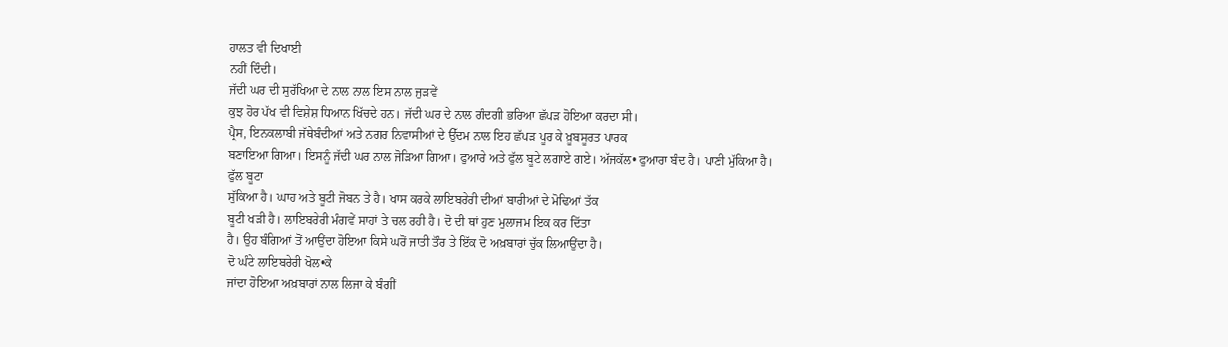ਹਾਲਤ ਵੀ ਦਿਖਾਈ
ਨਹੀਂ ਦਿੰਦੀ।
ਜੱਦੀ ਘਰ ਦੀ ਸੁਰੱਖਿਆ ਦੇ ਨਾਲ ਨਾਲ ਇਸ ਨਾਲ ਜੁੜਵੇਂ
ਕੁਝ ਹੋਰ ਪੱਖ ਵੀ ਵਿਸ਼ੇਸ਼ ਧਿਆਨ ਖਿੱਚਦੇ ਹਨ। ਜੱਦੀ ਘਰ ਦੇ ਨਾਲ ਗੰਦਗੀ ਭਰਿਆ ਛੱਪੜ ਹੋਇਆ ਕਰਦਾ ਸੀ।
ਪ੍ਰੈਸ, ਇਨਕਲਾਬੀ ਜੱਥੇਬੰਦੀਆਂ ਅਤੇ ਨਗਰ ਨਿਵਾਸੀਆਂ ਦੇ ਉੱਦਮ ਨਾਲ ਇਹ ਛੱਪੜ ਪੂਰ ਕੇ ਖ਼ੂਬਸੂਰਤ ਪਾਰਕ
ਬਣਾਇਆ ਗਿਆ। ਇਸਨੂੰ ਜੱਦੀ ਘਰ ਨਾਲ ਜੋੜਿਆ ਗਿਆ। ਫੁਆਰੇ ਅਤੇ ਫੁੱਲ ਬੂਟੇ ਲਗਾਏ ਗਏ। ਅੱਜਕੱਲ• ਫੁਆਰਾ ਬੰਦ ਹੈ। ਪਾਣੀ ਮੁੱਕਿਆ ਹੈ। ਫੁੱਲ ਬੂਟਾ
ਸੁੱਕਿਆ ਹੈ। ਘਾਹ ਅਤੇ ਬੂਟੀ ਜੋਬਨ ਤੇ ਹੈ। ਖਾਸ ਕਰਕੇ ਲਾਇਬਰੇਰੀ ਦੀਆਂ ਬਾਰੀਆਂ ਦੇ ਮੋਢਿਆਂ ਤੱਕ
ਬੂਟੀ ਖੜੀ ਹੈ। ਲਾਇਬਰੇਰੀ ਮੰਗਵੇਂ ਸਾਹਾਂ ਤੇ ਚਲ ਰਹੀ ਹੈ। ਦੋ ਦੀ ਥਾਂ ਹੁਣ ਮੁਲਾਜਮ ਇਕ ਕਰ ਦਿੱਤਾ
ਹੈ। ਉਹ ਬੰਗਿਆਂ ਤੋਂ ਆਉਂਦਾ ਹੋਇਆ ਕਿਸੇ ਘਰੋਂ ਜਾਤੀ ਤੌਰ ਤੇ ਇੱਕ ਦੋ ਅਖ਼ਬਾਰਾਂ ਚੁੱਕ ਲਿਆਉਂਦਾ ਹੈ।
ਦੋ ਘੰਟੇ ਲਾਇਬਰੇਰੀ ਖੋਲ•ਕੇ
ਜਾਂਦਾ ਹੋਇਆ ਅਖ਼ਬਾਰਾਂ ਨਾਲ ਲਿਜਾ ਕੇ ਬੰਗੀਂ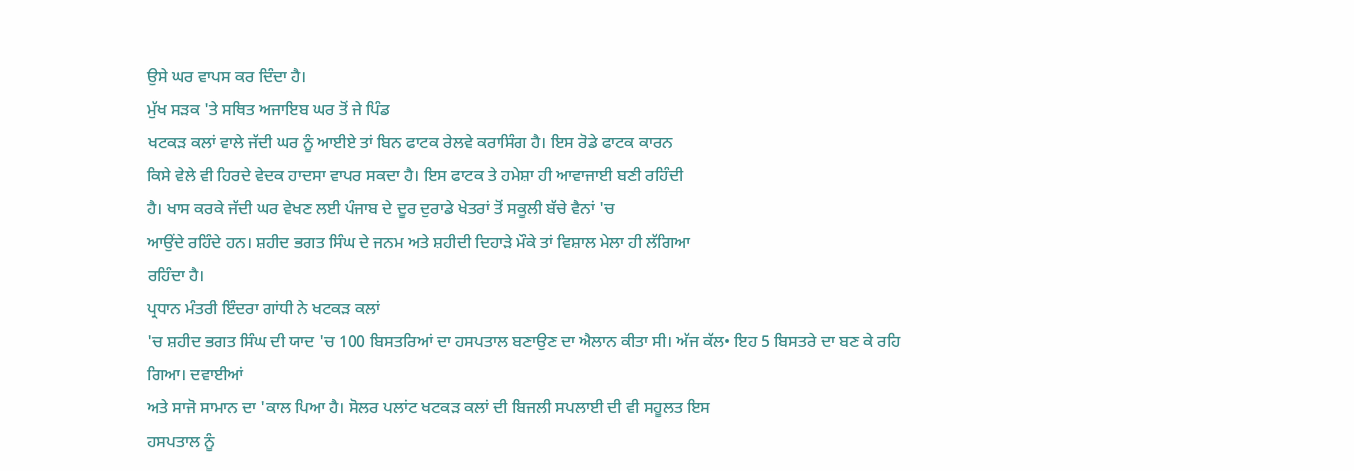ਉਸੇ ਘਰ ਵਾਪਸ ਕਰ ਦਿੰਦਾ ਹੈ।
ਮੁੱਖ ਸੜਕ 'ਤੇ ਸਥਿਤ ਅਜਾਇਬ ਘਰ ਤੋਂ ਜੇ ਪਿੰਡ
ਖਟਕੜ ਕਲਾਂ ਵਾਲੇ ਜੱਦੀ ਘਰ ਨੂੰ ਆਈਏ ਤਾਂ ਬਿਨ ਫਾਟਕ ਰੇਲਵੇ ਕਰਾਸਿੰਗ ਹੈ। ਇਸ ਰੋਡੇ ਫਾਟਕ ਕਾਰਨ
ਕਿਸੇ ਵੇਲੇ ਵੀ ਹਿਰਦੇ ਵੇਦਕ ਹਾਦਸਾ ਵਾਪਰ ਸਕਦਾ ਹੈ। ਇਸ ਫਾਟਕ ਤੇ ਹਮੇਸ਼ਾ ਹੀ ਆਵਾਜਾਈ ਬਣੀ ਰਹਿੰਦੀ
ਹੈ। ਖਾਸ ਕਰਕੇ ਜੱਦੀ ਘਰ ਵੇਖਣ ਲਈ ਪੰਜਾਬ ਦੇ ਦੂਰ ਦੁਰਾਡੇ ਖੇਤਰਾਂ ਤੋਂ ਸਕੂਲੀ ਬੱਚੇ ਵੈਨਾਂ 'ਚ
ਆਉਂਦੇ ਰਹਿੰਦੇ ਹਨ। ਸ਼ਹੀਦ ਭਗਤ ਸਿੰਘ ਦੇ ਜਨਮ ਅਤੇ ਸ਼ਹੀਦੀ ਦਿਹਾੜੇ ਮੌਕੇ ਤਾਂ ਵਿਸ਼ਾਲ ਮੇਲਾ ਹੀ ਲੱਗਿਆ
ਰਹਿੰਦਾ ਹੈ।
ਪ੍ਰਧਾਨ ਮੰਤਰੀ ਇੰਦਰਾ ਗਾਂਧੀ ਨੇ ਖਟਕੜ ਕਲਾਂ
'ਚ ਸ਼ਹੀਦ ਭਗਤ ਸਿੰਘ ਦੀ ਯਾਦ 'ਚ 100 ਬਿਸਤਰਿਆਂ ਦਾ ਹਸਪਤਾਲ ਬਣਾਉਣ ਦਾ ਐਲਾਨ ਕੀਤਾ ਸੀ। ਅੱਜ ਕੱਲ• ਇਹ 5 ਬਿਸਤਰੇ ਦਾ ਬਣ ਕੇ ਰਹਿ ਗਿਆ। ਦਵਾਈਆਂ
ਅਤੇ ਸਾਜੋ ਸਾਮਾਨ ਦਾ 'ਕਾਲ ਪਿਆ ਹੈ। ਸੋਲਰ ਪਲਾਂਟ ਖਟਕੜ ਕਲਾਂ ਦੀ ਬਿਜਲੀ ਸਪਲਾਈ ਦੀ ਵੀ ਸਹੂਲਤ ਇਸ
ਹਸਪਤਾਲ ਨੂੰ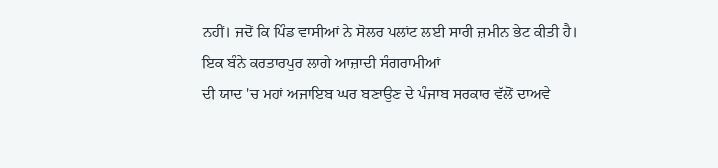ਨਹੀਂ। ਜਦੋਂ ਕਿ ਪਿੰਡ ਵਾਸੀਆਂ ਨੇ ਸੋਲਰ ਪਲਾਂਟ ਲਈ ਸਾਰੀ ਜ਼ਮੀਨ ਭੇਟ ਕੀਤੀ ਹੈ।
ਇਕ ਬੰਨੇ ਕਰਤਾਰਪੁਰ ਲਾਗੇ ਆਜ਼ਾਦੀ ਸੰਗਰਾਮੀਆਂ
ਦੀ ਯਾਦ 'ਚ ਮਹਾਂ ਅਜਾਇਬ ਘਰ ਬਣਾਉਣ ਦੇ ਪੰਜਾਬ ਸਰਕਾਰ ਵੱਲੋਂ ਦਾਅਵੇ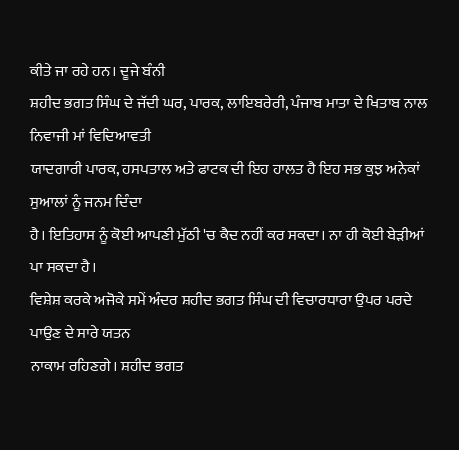ਕੀਤੇ ਜਾ ਰਹੇ ਹਨ। ਦੂਜੇ ਬੰਨੀ
ਸ਼ਹੀਦ ਭਗਤ ਸਿੰਘ ਦੇ ਜੱਦੀ ਘਰ, ਪਾਰਕ, ਲਾਇਬਰੇਰੀ, ਪੰਜਾਬ ਮਾਤਾ ਦੇ ਖਿਤਾਬ ਨਾਲ ਨਿਵਾਜੀ ਮਾਂ ਵਿਦਿਆਵਤੀ
ਯਾਦਗਾਰੀ ਪਾਰਕ, ਹਸਪਤਾਲ ਅਤੇ ਫਾਟਕ ਦੀ ਇਹ ਹਾਲਤ ਹੈ ਇਹ ਸਭ ਕੁਝ ਅਨੇਕਾਂ ਸੁਆਲਾਂ ਨੂੰ ਜਨਮ ਦਿੰਦਾ
ਹੈ। ਇਤਿਹਾਸ ਨੂੰ ਕੋਈ ਆਪਣੀ ਮੁੱਠੀ 'ਚ ਕੈਦ ਨਹੀਂ ਕਰ ਸਕਦਾ। ਨਾ ਹੀ ਕੋਈ ਬੇੜੀਆਂ ਪਾ ਸਕਦਾ ਹੈ।
ਵਿਸ਼ੇਸ਼ ਕਰਕੇ ਅਜੋਕੇ ਸਮੇਂ ਅੰਦਰ ਸ਼ਹੀਦ ਭਗਤ ਸਿੰਘ ਦੀ ਵਿਚਾਰਧਾਰਾ ਉਪਰ ਪਰਦੇ ਪਾਉਣ ਦੇ ਸਾਰੇ ਯਤਨ
ਨਾਕਾਮ ਰਹਿਣਗੇ। ਸ਼ਹੀਦ ਭਗਤ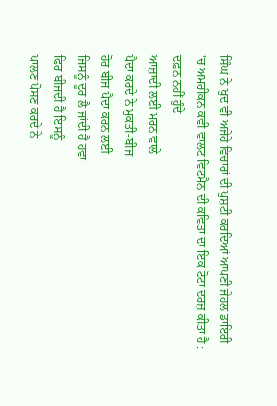ਸਿੰਘ ਨੇ ਖੁਦ ਵੀ ਅਜੇਹੇ ਵਿਚਾਰਾਂ ਦੀ ਪੁਸ਼ਟੀ ਕਰਦਿਆਂ ਆਪਣੀ ਜੇਹਲ ਡਾਇਰੀ
'ਚ ਅਮਰੀਕਨ ਕਵੀ ਵਾਲਟ ਵਿਟਮੈਨ ਦੀ ਕਵਿਤਾ ਦਾ ਇਕ ਟੋਟਾ ਦਰਜ਼ ਕੀਤਾ ਹੈ :
ਦਫ਼ਨ ਨਹੀਂ ਹੁੰਦੇ
ਆਜ਼ਾਦੀ ਲਈ ਮਰਨ ਵਾਲੇ
ਪੈਦਾ ਕਰਦੇ ਨੇ ਮੁਕਤੀ-ਬੀਜ
ਹੋਰ ਬੀਜ ਪੈਦਾ ਕਰਨ ਲਈ
ਜਿਸਨੂੰ ਦੂਰ ਲੈ ਜਾਂਦੀ ਹੈ ਹਵਾ
ਫਿਰ ਬੀਜਦੀ ਹੈ ਇਸਨੂੰ
ਪਾਲਣ ਪੋਸਣ ਕਰਦੇ ਨੇ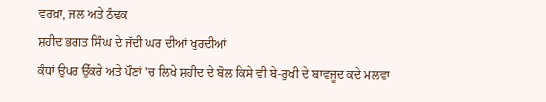ਵਰਖ਼ਾ, ਜਲ ਅਤੇ ਠੰਢਕ
ਸ਼ਹੀਦ ਭਗਤ ਸਿੰਘ ਦੇ ਜੱਦੀ ਘਰ ਦੀਆਂ ਖੁਰਦੀਆਂ
ਕੰਧਾਂ ਉਪਰ ਉੱਕਰੇ ਅਤੇ ਪੌਣਾਂ 'ਚ ਲਿਖੇ ਸ਼ਹੀਦ ਦੇ ਬੋਲ ਕਿਸੇ ਵੀ ਬੇ-ਰੁਖੀ ਦੇ ਬਾਵਜੂਦ ਕਦੇ ਮਲਵਾ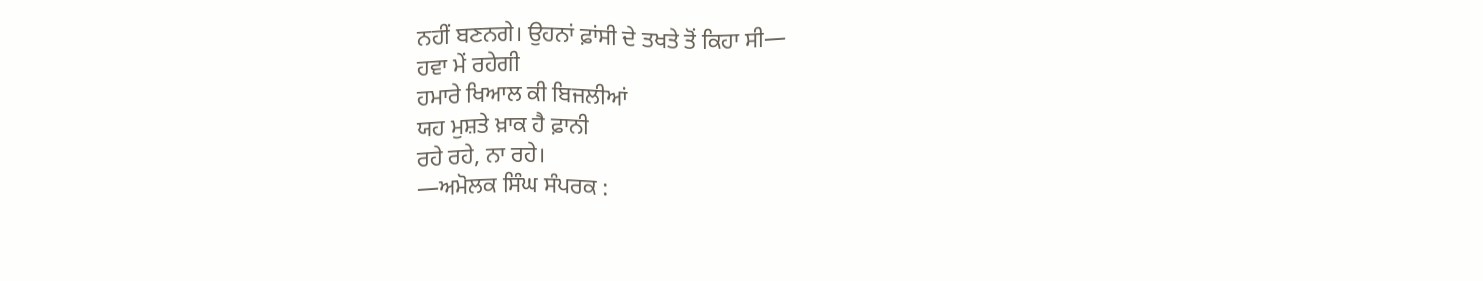ਨਹੀਂ ਬਣਨਗੇ। ਉਹਨਾਂ ਫ਼ਾਂਸੀ ਦੇ ਤਖਤੇ ਤੋਂ ਕਿਹਾ ਸੀ—
ਹਵਾ ਮੇਂ ਰਹੇਗੀ
ਹਮਾਰੇ ਖਿਆਲ ਕੀ ਬਿਜਲੀਆਂ
ਯਹ ਮੁਸ਼ਤੇ ਖ਼ਾਕ ਹੈ ਫ਼ਾਨੀ
ਰਹੇ ਰਹੇ, ਨਾ ਰਹੇ।
—ਅਮੋਲਕ ਸਿੰਘ ਸੰਪਰਕ :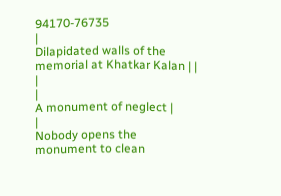94170-76735
|
Dilapidated walls of the memorial at Khatkar Kalan | | |
|
A monument of neglect |
|
Nobody opens the monument to clean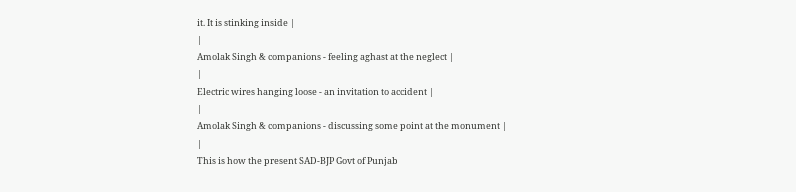it. It is stinking inside |
|
Amolak Singh & companions - feeling aghast at the neglect |
|
Electric wires hanging loose - an invitation to accident |
|
Amolak Singh & companions - discussing some point at the monument |
|
This is how the present SAD-BJP Govt of Punjab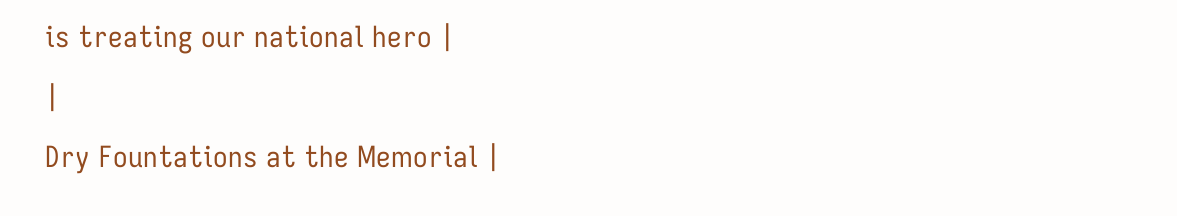is treating our national hero |
|
Dry Fountations at the Memorial |